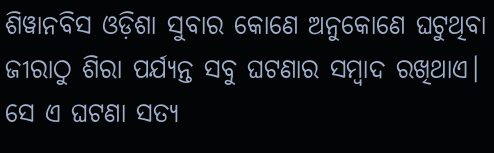ଶିୱାନବିସ ଓଡ଼ିଶା ସୁବାର କୋଣେ ଅନୁକୋଣେ ଘଟୁଥିବା ଜୀରାଠୁ ଶିରା ପର୍ଯ୍ୟନ୍ତ ସବୁ ଘଟଣାର ସମ୍ବାଦ ରଖିଥାଏ। ସେ ଏ ଘଟଣା ସତ୍ୟ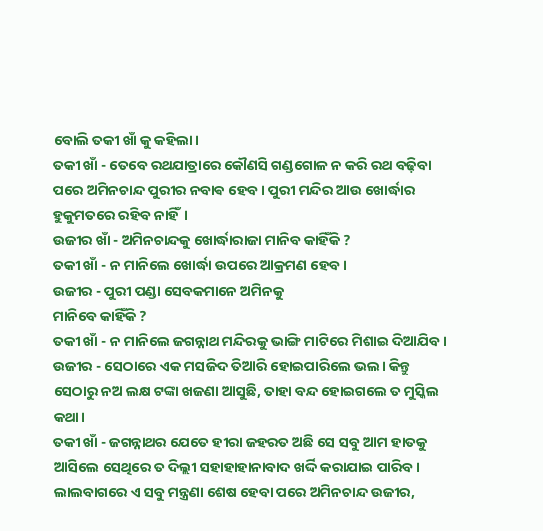ବୋଲି ତକୀ ଖାଁ କୁ କହିଲା।
ତକୀ ଖାଁ - ତେବେ ରଥଯାତ୍ରାରେ କୌଣସି ଗଣ୍ଡଗୋଳ ନ କରି ରଥ ବଢ଼ିବା ପରେ ଅମିନଚାନ୍ଦ ପୁରୀର ନବାଵ ହେବ। ପୁରୀ ମନ୍ଦିର ଆଉ ଖୋର୍ଦ୍ଧାର ହୁକୁମତରେ ରହିବ ନାହିଁ।
ଉଜୀର ଖାଁ - ଅମିନଚାନ୍ଦକୁ ଖୋର୍ଦ୍ଧାରାଜା ମାନିବ କାହିଁକି ?
ତକୀ ଖାଁ - ନ ମାନିଲେ ଖୋର୍ଦ୍ଧା ଉପରେ ଆକ୍ରମଣ ହେବ।
ଉଜୀର - ପୁରୀ ପଣ୍ଡା ସେବକମାନେ ଅମିନକୁ
ମାନିବେ କାହିଁକି ?
ତକୀ ଖାଁ - ନ ମାନିଲେ ଜଗନ୍ନାଥ ମନ୍ଦିରକୁ ଭାଙ୍ଗି ମାଟିରେ ମିଶାଇ ଦିଆଯିବ।
ଉଜୀର - ସେଠାରେ ଏକ ମସଜିଦ ତିଆରି ହୋଇପାରିଲେ ଭଲ। କିନ୍ତୁ ସେଠାରୁ ନଅ ଲକ୍ଷ ଟଙ୍କା ଖଜଣା ଆସୁଛି, ତାହା ବନ୍ଦ ହୋଇଗଲେ ତ ମୁସ୍କିଲ କଥା।
ତକୀ ଖାଁ - ଜଗନ୍ନାଥର ଯେତେ ହୀରା ଜହରତ ଅଛି ସେ ସବୁ ଆମ ହାତକୁ ଆସିଲେ ସେଥିରେ ତ ଦିଲ୍ଲୀ ସହାହାହାନାବାଦ ଖର୍ଦ୍ଦି କରାଯାଇ ପାରିବ।
ଲାଲବାଗରେ ଏ ସବୁ ମନ୍ତ୍ରଣା ଶେଷ ହେବା ପରେ ଅମିନଚାନ୍ଦ ଉଜୀର,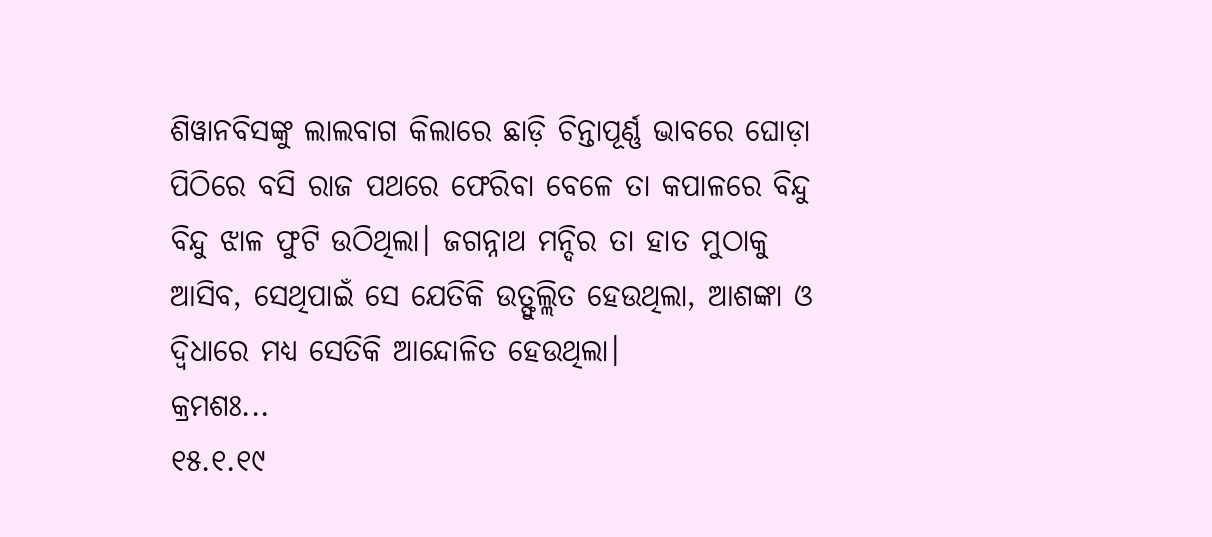ଶିୱାନବିସଙ୍କୁ ଲାଲବାଗ କିଲାରେ ଛାଡ଼ି ଚିନ୍ତାପୂର୍ଣ୍ଣ ଭାବରେ ଘୋଡ଼ା ପିଠିରେ ବସି ରାଜ ପଥରେ ଫେରିବା ବେଳେ ତା କପାଳରେ ବିନ୍ଦୁ ବିନ୍ଦୁ ଝାଳ ଫୁଟି ଉଠିଥିଲା। ଜଗନ୍ନାଥ ମନ୍ଦିର ତା ହାତ ମୁଠାକୁ ଆସିବ, ସେଥିପାଇଁ ସେ ଯେତିକି ଉତ୍ଫୁଲ୍ଲିତ ହେଉଥିଲା, ଆଶଙ୍କା ଓ ଦ୍ବିଧାରେ ମଧ୍ୟ ସେତିକି ଆନ୍ଦୋଳିତ ହେଉଥିଲା।
କ୍ରମଶଃ...
୧୫.୧.୧୯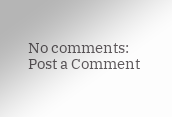No comments:
Post a Comment